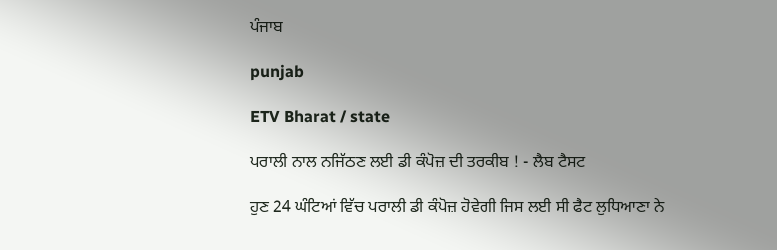ਪੰਜਾਬ

punjab

ETV Bharat / state

ਪਰਾਲੀ ਨਾਲ ਨਜਿੱਠਣ ਲਈ ਡੀ ਕੰਪੋਜ਼ ਦੀ ਤਰਕੀਬ ! - ਲੈਬ ਟੈਸਟ

ਹੁਣ 24 ਘੰਟਿਆਂ ਵਿੱਚ ਪਰਾਲੀ ਡੀ ਕੰਪੋਜ਼ ਹੋਵੇਗੀ ਜਿਸ ਲਈ ਸੀ ਫੈਟ ਲੁਧਿਆਣਾ ਨੇ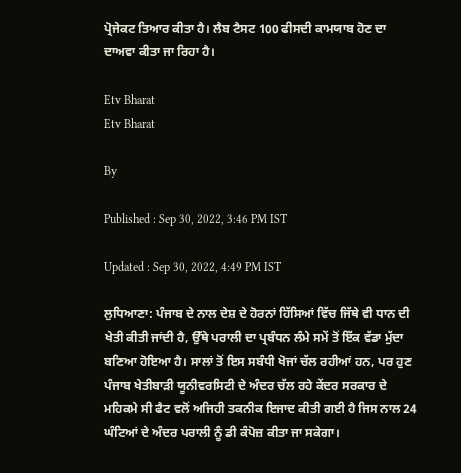ਪ੍ਰੋਜੇਕਟ ਤਿਆਰ ਕੀਤਾ ਹੈ। ਲੈਬ ਟੈਸਟ 100 ਫੀਸਦੀ ਕਾਮਯਾਬ ਹੋਣ ਦਾ ਦਾਅਵਾ ਕੀਤਾ ਜਾ ਰਿਹਾ ਹੈ।

Etv Bharat
Etv Bharat

By

Published : Sep 30, 2022, 3:46 PM IST

Updated : Sep 30, 2022, 4:49 PM IST

ਲੁਧਿਆਣਾ: ਪੰਜਾਬ ਦੇ ਨਾਲ ਦੇਸ਼ ਦੇ ਹੋਰਨਾਂ ਹਿੱਸਿਆਂ ਵਿੱਚ ਜਿੱਥੇ ਵੀ ਧਾਨ ਦੀ ਖੇਤੀ ਕੀਤੀ ਜਾਂਦੀ ਹੈ, ਉੱਥੇ ਪਰਾਲੀ ਦਾ ਪ੍ਰਬੰਧਨ ਲੰਮੇ ਸਮੇਂ ਤੋਂ ਇੱਕ ਵੱਡਾ ਮੁੱਦਾ ਬਣਿਆ ਹੋਇਆ ਹੈ। ਸਾਲਾਂ ਤੋਂ ਇਸ ਸਬੰਧੀ ਖੋਜਾਂ ਚੱਲ ਰਹੀਆਂ ਹਨ, ਪਰ ਹੁਣ ਪੰਜਾਬ ਖੇਤੀਬਾੜੀ ਯੂਨੀਵਰਸਿਟੀ ਦੇ ਅੰਦਰ ਚੱਲ ਰਹੇ ਕੇਂਦਰ ਸਰਕਾਰ ਦੇ ਮਹਿਕਮੇ ਸੀ ਫੈਟ ਵਲੋਂ ਅਜਿਹੀ ਤਕਨੀਕ ਇਜਾਦ ਕੀਤੀ ਗਈ ਹੈ ਜਿਸ ਨਾਲ 24 ਘੰਟਿਆਂ ਦੇ ਅੰਦਰ ਪਰਾਲੀ ਨੂੰ ਡੀ ਕੰਪੋਜ਼ ਕੀਤਾ ਜਾ ਸਕੇਗਾ।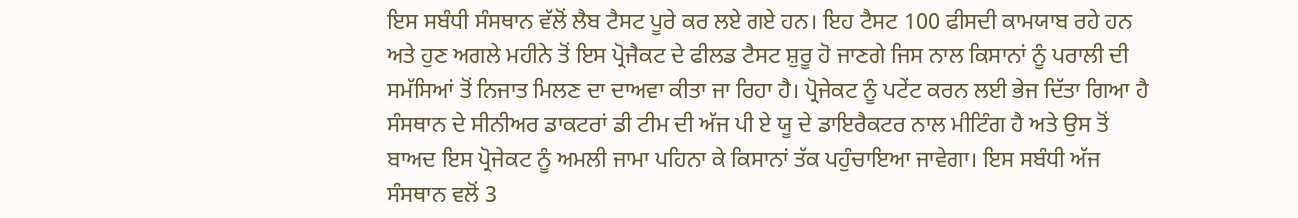ਇਸ ਸਬੰਧੀ ਸੰਸਥਾਨ ਵੱਲੋਂ ਲੈਬ ਟੈਸਟ ਪੂਰੇ ਕਰ ਲਏ ਗਏ ਹਨ। ਇਹ ਟੈਸਟ 100 ਫੀਸਦੀ ਕਾਮਯਾਬ ਰਹੇ ਹਨ ਅਤੇ ਹੁਣ ਅਗਲੇ ਮਹੀਨੇ ਤੋਂ ਇਸ ਪ੍ਰੋਜੈਕਟ ਦੇ ਫੀਲਡ ਟੈਸਟ ਸ਼ੁਰੂ ਹੋ ਜਾਣਗੇ ਜਿਸ ਨਾਲ ਕਿਸਾਨਾਂ ਨੂੰ ਪਰਾਲੀ ਦੀ ਸਮੱਸਿਆਂ ਤੋਂ ਨਿਜਾਤ ਮਿਲਣ ਦਾ ਦਾਅਵਾ ਕੀਤਾ ਜਾ ਰਿਹਾ ਹੈ। ਪ੍ਰੋਜੇਕਟ ਨੂੰ ਪਟੇਂਟ ਕਰਨ ਲਈ ਭੇਜ ਦਿੱਤਾ ਗਿਆ ਹੈ ਸੰਸਥਾਨ ਦੇ ਸੀਨੀਅਰ ਡਾਕਟਰਾਂ ਡੀ ਟੀਮ ਦੀ ਅੱਜ ਪੀ ਏ ਯੂ ਦੇ ਡਾਇਰੈਕਟਰ ਨਾਲ ਮੀਟਿੰਗ ਹੈ ਅਤੇ ਉਸ ਤੋਂ ਬਾਅਦ ਇਸ ਪ੍ਰੋਜੇਕਟ ਨੂੰ ਅਮਲੀ ਜਾਮਾ ਪਹਿਨਾ ਕੇ ਕਿਸਾਨਾਂ ਤੱਕ ਪਹੁੰਚਾਇਆ ਜਾਵੇਗਾ। ਇਸ ਸਬੰਧੀ ਅੱਜ ਸੰਸਥਾਨ ਵਲੋਂ 3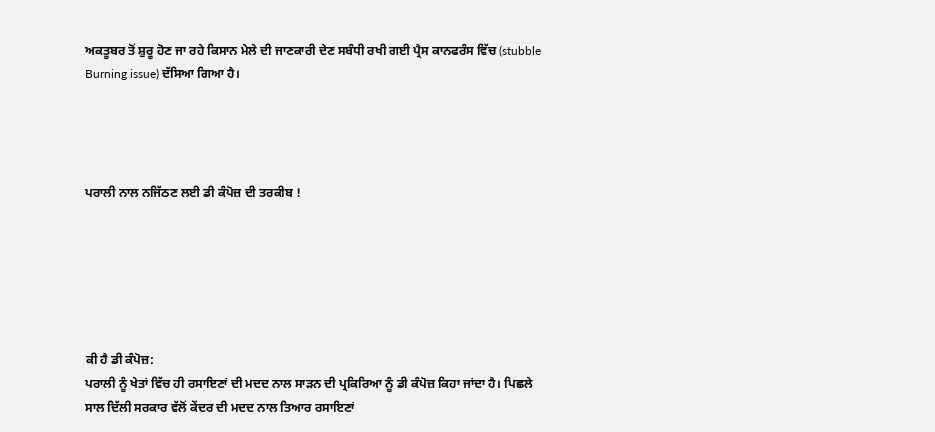ਅਕਤੂਬਰ ਤੋਂ ਸ਼ੁਰੂ ਹੋਣ ਜਾ ਰਹੇ ਕਿਸਾਨ ਮੇਲੇ ਦੀ ਜਾਣਕਾਰੀ ਦੇਣ ਸਬੰਧੀ ਰਖੀ ਗਈ ਪ੍ਰੈਸ ਕਾਨਫਰੰਸ ਵਿੱਚ (stubble Burning issue) ਦੱਸਿਆ ਗਿਆ ਹੈ।




ਪਰਾਲੀ ਨਾਲ ਨਜਿੱਠਣ ਲਈ ਡੀ ਕੰਪੋਜ਼ ਦੀ ਤਰਕੀਬ !






ਕੀ ਹੈ ਡੀ ਕੰਪੋਜ਼:
ਪਰਾਲੀ ਨੂੰ ਖੇਤਾਂ ਵਿੱਚ ਹੀ ਰਸਾਇਣਾਂ ਦੀ ਮਦਦ ਨਾਲ ਸਾੜਨ ਦੀ ਪ੍ਰਕਿਰਿਆ ਨੂੰ ਡੀ ਕੰਪੋਜ਼ ਕਿਹਾ ਜਾਂਦਾ ਹੈ। ਪਿਛਲੇ ਸਾਲ ਦਿੱਲੀ ਸਰਕਾਰ ਵੱਲੋਂ ਕੇਂਦਰ ਦੀ ਮਦਦ ਨਾਲ ਤਿਆਰ ਰਸਾਇਣਾਂ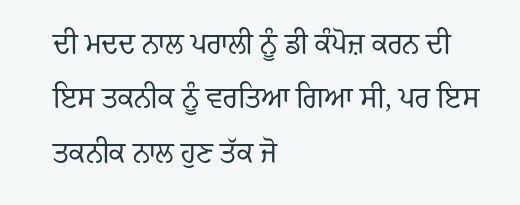ਦੀ ਮਦਦ ਨਾਲ ਪਰਾਲੀ ਨੂੰ ਡੀ ਕੰਪੋਜ਼ ਕਰਨ ਦੀ ਇਸ ਤਕਨੀਕ ਨੂੰ ਵਰਤਿਆ ਗਿਆ ਸੀ, ਪਰ ਇਸ ਤਕਨੀਕ ਨਾਲ ਹੁਣ ਤੱਕ ਜੋ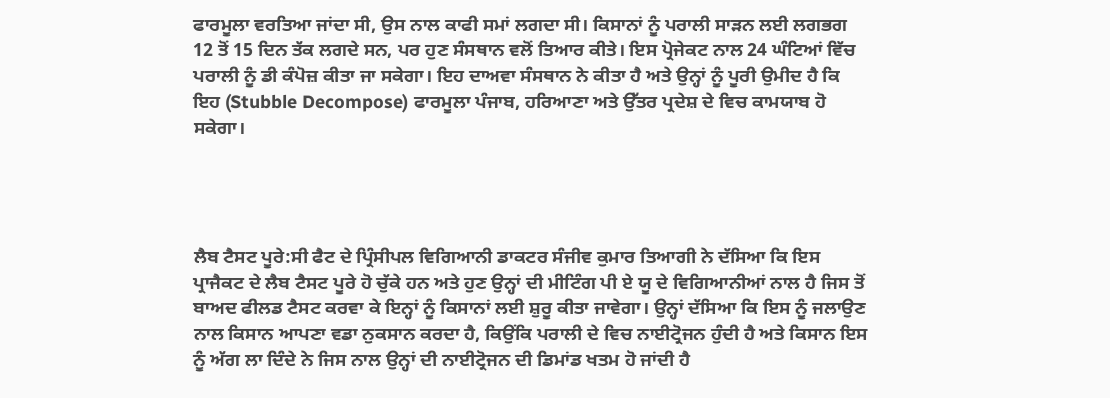ਫਾਰਮੂਲਾ ਵਰਤਿਆ ਜਾਂਦਾ ਸੀ, ਉਸ ਨਾਲ ਕਾਫੀ ਸਮਾਂ ਲਗਦਾ ਸੀ। ਕਿਸਾਨਾਂ ਨੂੰ ਪਰਾਲੀ ਸਾੜਨ ਲਈ ਲਗਭਗ 12 ਤੋਂ 15 ਦਿਨ ਤੱਕ ਲਗਦੇ ਸਨ, ਪਰ ਹੁਣ ਸੰਸਥਾਨ ਵਲੋਂ ਤਿਆਰ ਕੀਤੇ। ਇਸ ਪ੍ਰੋਜੇਕਟ ਨਾਲ 24 ਘੰਟਿਆਂ ਵਿੱਚ ਪਰਾਲੀ ਨੂੰ ਡੀ ਕੰਪੋਜ਼ ਕੀਤਾ ਜਾ ਸਕੇਗਾ। ਇਹ ਦਾਅਵਾ ਸੰਸਥਾਨ ਨੇ ਕੀਤਾ ਹੈ ਅਤੇ ਉਨ੍ਹਾਂ ਨੂੰ ਪੂਰੀ ਉਮੀਦ ਹੈ ਕਿ ਇਹ (Stubble Decompose) ਫਾਰਮੂਲਾ ਪੰਜਾਬ, ਹਰਿਆਣਾ ਅਤੇ ਉੱਤਰ ਪ੍ਰਦੇਸ਼ ਦੇ ਵਿਚ ਕਾਮਯਾਬ ਹੋ ਸਕੇਗਾ।




ਲੈਬ ਟੈਸਟ ਪੂਰੇ:ਸੀ ਫੈਟ ਦੇ ਪ੍ਰਿੰਸੀਪਲ ਵਿਗਿਆਨੀ ਡਾਕਟਰ ਸੰਜੀਵ ਕੁਮਾਰ ਤਿਆਗੀ ਨੇ ਦੱਸਿਆ ਕਿ ਇਸ ਪ੍ਰਾਜੈਕਟ ਦੇ ਲੈਬ ਟੈਸਟ ਪੂਰੇ ਹੋ ਚੁੱਕੇ ਹਨ ਅਤੇ ਹੁਣ ਉਨ੍ਹਾਂ ਦੀ ਮੀਟਿੰਗ ਪੀ ਏ ਯੂ ਦੇ ਵਿਗਿਆਨੀਆਂ ਨਾਲ ਹੈ ਜਿਸ ਤੋਂ ਬਾਅਦ ਫੀਲਡ ਟੈਸਟ ਕਰਵਾ ਕੇ ਇਨ੍ਹਾਂ ਨੂੰ ਕਿਸਾਨਾਂ ਲਈ ਸ਼ੁਰੂ ਕੀਤਾ ਜਾਵੇਗਾ। ਉਨ੍ਹਾਂ ਦੱਸਿਆ ਕਿ ਇਸ ਨੂੰ ਜਲਾਉਣ ਨਾਲ ਕਿਸਾਨ ਆਪਣਾ ਵਡਾ ਨੁਕਸਾਨ ਕਰਦਾ ਹੈ, ਕਿਉਂਕਿ ਪਰਾਲੀ ਦੇ ਵਿਚ ਨਾਈਟ੍ਰੋਜਨ ਹੁੰਦੀ ਹੈ ਅਤੇ ਕਿਸਾਨ ਇਸ ਨੂੰ ਅੱਗ ਲਾ ਦਿੰਦੇ ਨੇ ਜਿਸ ਨਾਲ ਉਨ੍ਹਾਂ ਦੀ ਨਾਈਟ੍ਰੋਜਨ ਦੀ ਡਿਮਾਂਡ ਖਤਮ ਹੋ ਜਾਂਦੀ ਹੈ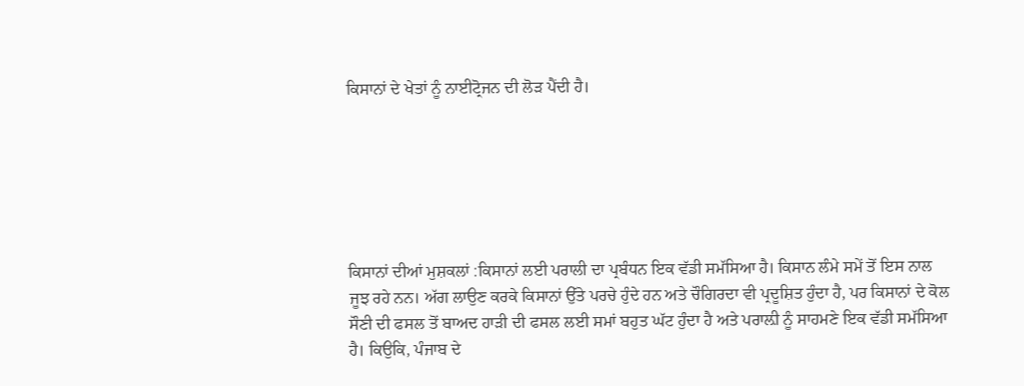ਕਿਸਾਨਾਂ ਦੇ ਖੇਤਾਂ ਨੂੰ ਨਾਈਟ੍ਰੋਜਨ ਦੀ ਲੋੜ ਪੈਂਦੀ ਹੈ।






ਕਿਸਾਨਾਂ ਦੀਆਂ ਮੁਸ਼ਕਲਾਂ :ਕਿਸਾਨਾਂ ਲਈ ਪਰਾਲੀ ਦਾ ਪ੍ਰਬੰਧਨ ਇਕ ਵੱਡੀ ਸਮੱਸਿਆ ਹੈ। ਕਿਸਾਨ ਲੰਮੇ ਸਮੇਂ ਤੋਂ ਇਸ ਨਾਲ ਜੂਝ ਰਹੇ ਨਨ। ਅੱਗ ਲਾਉਣ ਕਰਕੇ ਕਿਸਾਨਾਂ ਉੱਤੇ ਪਰਚੇ ਹੁੰਦੇ ਹਨ ਅਤੇ ਚੌਗਿਰਦਾ ਵੀ ਪ੍ਰਦੂਸ਼ਿਤ ਹੁੰਦਾ ਹੈ, ਪਰ ਕਿਸਾਨਾਂ ਦੇ ਕੋਲ ਸੌਣੀ ਦੀ ਫਸਲ ਤੋਂ ਬਾਅਦ ਹਾੜੀ ਦੀ ਫਸਲ ਲਈ ਸਮਾਂ ਬਹੁਤ ਘੱਟ ਹੁੰਦਾ ਹੈ ਅਤੇ ਪਰਾਲ਼ੀ ਨੂੰ ਸਾਹਮਣੇ ਇਕ ਵੱਡੀ ਸਮੱਸਿਆ ਹੈ। ਕਿਉਕਿ, ਪੰਜਾਬ ਦੇ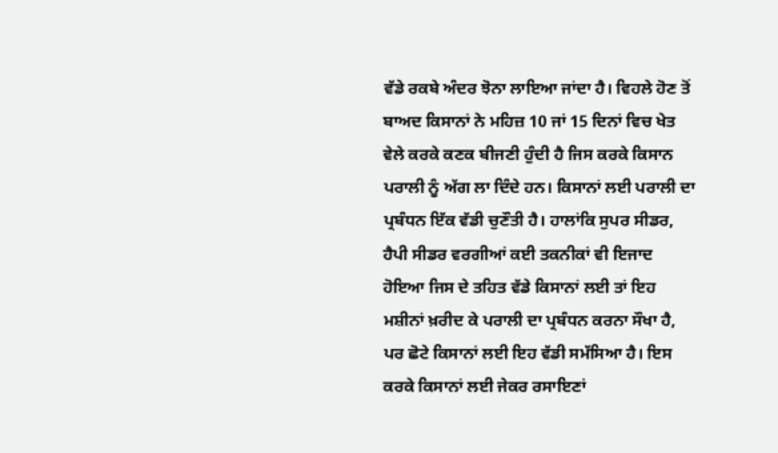ਵੱਡੇ ਰਕਬੇ ਅੰਦਰ ਝੋਨਾ ਲਾਇਆ ਜਾਂਦਾ ਹੈ। ਵਿਹਲੇ ਹੋਣ ਤੋਂ ਬਾਅਦ ਕਿਸਾਨਾਂ ਨੇ ਮਹਿਜ਼ 10 ਜਾਂ 15 ਦਿਨਾਂ ਵਿਚ ਖੇਤ ਵੇਲੇ ਕਰਕੇ ਕਣਕ ਬੀਜਣੀ ਹੁੰਦੀ ਹੈ ਜਿਸ ਕਰਕੇ ਕਿਸਾਨ ਪਰਾਲੀ ਨੂੰ ਅੱਗ ਲਾ ਦਿੰਦੇ ਹਨ। ਕਿਸਾਨਾਂ ਲਈ ਪਰਾਲੀ ਦਾ ਪ੍ਰਬੰਧਨ ਇੱਕ ਵੱਡੀ ਚੁਣੌਤੀ ਹੈ। ਹਾਲਾਂਕਿ ਸੁਪਰ ਸੀਡਰ, ਹੈਪੀ ਸੀਡਰ ਵਰਗੀਆਂ ਕਈ ਤਕਨੀਕਾਂ ਵੀ ਇਜਾਦ ਹੋਇਆ ਜਿਸ ਦੇ ਤਹਿਤ ਵੱਡੇ ਕਿਸਾਨਾਂ ਲਈ ਤਾਂ ਇਹ ਮਸ਼ੀਨਾਂ ਖ਼ਰੀਦ ਕੇ ਪਰਾਲੀ ਦਾ ਪ੍ਰਬੰਧਨ ਕਰਨਾ ਸੌਖਾ ਹੈ, ਪਰ ਛੋਟੇ ਕਿਸਾਨਾਂ ਲਈ ਇਹ ਵੱਡੀ ਸਮੱਸਿਆ ਹੈ। ਇਸ ਕਰਕੇ ਕਿਸਾਨਾਂ ਲਈ ਜੇਕਰ ਰਸਾਇਣਾਂ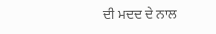ਦੀ ਮਦਦ ਦੇ ਨਾਲ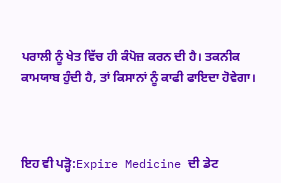ਪਰਾਲੀ ਨੂੰ ਖੇਤ ਵਿੱਚ ਹੀ ਕੰਪੋਜ਼ ਕਰਨ ਦੀ ਹੈ। ਤਕਨੀਕ ਕਾਮਯਾਬ ਹੁੰਦੀ ਹੈ, ਤਾਂ ਕਿਸਾਨਾਂ ਨੂੰ ਕਾਫੀ ਫਾਇਦਾ ਹੋਵੇਗਾ।



ਇਹ ਵੀ ਪੜ੍ਹੋ:Expire Medicine ਦੀ ਡੇਟ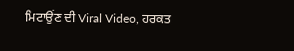ਮਿਟਾਉਂਣ ਦੀ Viral Video, ਹਰਕਤ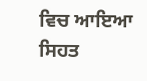ਵਿਚ ਆਇਆ ਸਿਹਤ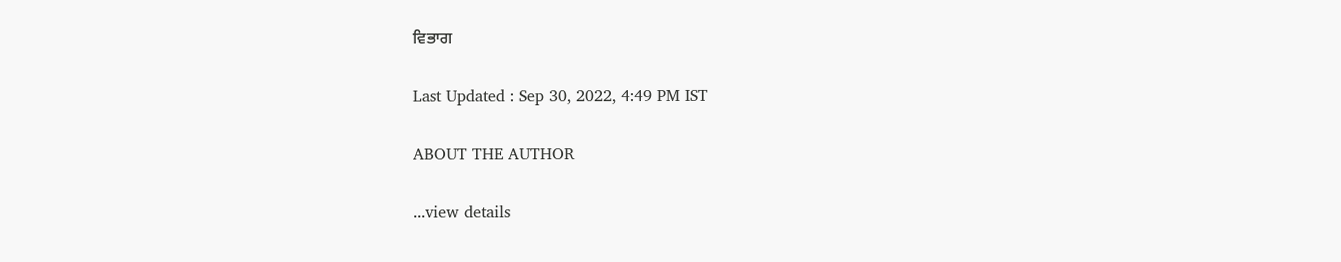ਵਿਭਾਗ

Last Updated : Sep 30, 2022, 4:49 PM IST

ABOUT THE AUTHOR

...view details